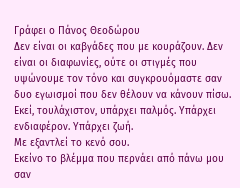Γράφει ο Πάνος Θεοδώρου
Δεν είναι οι καβγάδες που με κουράζουν. Δεν είναι οι διαφωνίες, ούτε οι στιγμές που υψώνουμε τον τόνο και συγκρουόμαστε σαν δυο εγωισμοί που δεν θέλουν να κάνουν πίσω. Εκεί, τουλάχιστον, υπάρχει παλμός. Υπάρχει ενδιαφέρον. Υπάρχει ζωή.
Με εξαντλεί το κενό σου.
Εκείνο το βλέμμα που περνάει από πάνω μου σαν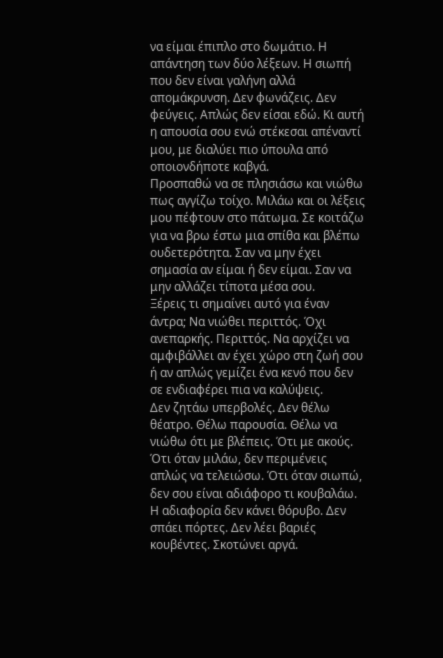να είμαι έπιπλο στο δωμάτιο. Η απάντηση των δύο λέξεων. Η σιωπή που δεν είναι γαλήνη αλλά απομάκρυνση. Δεν φωνάζεις. Δεν φεύγεις. Απλώς δεν είσαι εδώ. Κι αυτή η απουσία σου ενώ στέκεσαι απέναντί μου, με διαλύει πιο ύπουλα από οποιονδήποτε καβγά.
Προσπαθώ να σε πλησιάσω και νιώθω πως αγγίζω τοίχο. Μιλάω και οι λέξεις μου πέφτουν στο πάτωμα. Σε κοιτάζω για να βρω έστω μια σπίθα και βλέπω ουδετερότητα. Σαν να μην έχει σημασία αν είμαι ή δεν είμαι. Σαν να μην αλλάζει τίποτα μέσα σου.
Ξέρεις τι σημαίνει αυτό για έναν άντρα; Να νιώθει περιττός. Όχι ανεπαρκής. Περιττός. Να αρχίζει να αμφιβάλλει αν έχει χώρο στη ζωή σου ή αν απλώς γεμίζει ένα κενό που δεν σε ενδιαφέρει πια να καλύψεις.
Δεν ζητάω υπερβολές. Δεν θέλω θέατρο. Θέλω παρουσία. Θέλω να νιώθω ότι με βλέπεις. Ότι με ακούς. Ότι όταν μιλάω, δεν περιμένεις απλώς να τελειώσω. Ότι όταν σιωπώ, δεν σου είναι αδιάφορο τι κουβαλάω.
Η αδιαφορία δεν κάνει θόρυβο. Δεν σπάει πόρτες. Δεν λέει βαριές κουβέντες. Σκοτώνει αργά.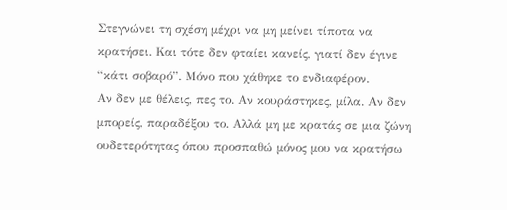Στεγνώνει τη σχέση μέχρι να μη μείνει τίποτα να κρατήσει. Και τότε δεν φταίει κανείς, γιατί δεν έγινε “κάτι σοβαρό”. Μόνο που χάθηκε το ενδιαφέρον.
Αν δεν με θέλεις, πες το. Αν κουράστηκες, μίλα. Αν δεν μπορείς, παραδέξου το. Αλλά μη με κρατάς σε μια ζώνη ουδετερότητας όπου προσπαθώ μόνος μου να κρατήσω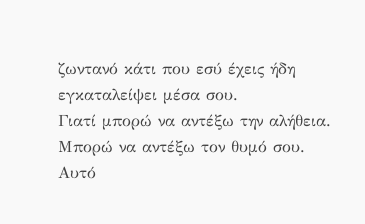ζωντανό κάτι που εσύ έχεις ήδη εγκαταλείψει μέσα σου.
Γιατί μπορώ να αντέξω την αλήθεια. Μπορώ να αντέξω τον θυμό σου. Αυτό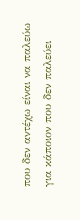που δεν αντέχω είναι να παλεύω για κάποιον που δεν παλεύει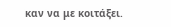καν να με κοιτάξει.